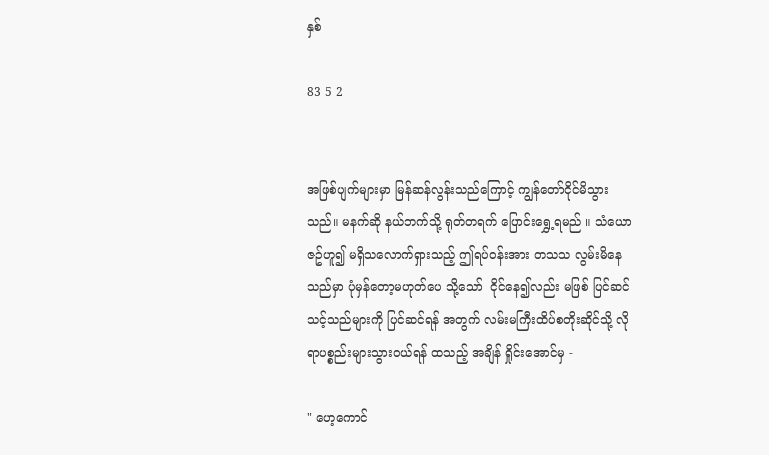နှစ်

83 5 2


အဖြစ်ပျက်များမှာ မြန်ဆန်လွန်းသည်ကြောင့် ကျွန်တော်ငိုင်မိသွားသည်။ မနက်ဆို နယ်ဘက်သို့ ရုတ်တရက် ပြောင်းရွှေ့ရမည် ။ သံယောဇဥ်ဟူ၍ မရှိသလောက်ရှားသည့် ဤရပ်ဝန်းအား တသသ လွမ်းမိနေသည်မှာ ပုံမှန်တော့မဟုတ်ပေ သို့သော်  ငိုင်နေ၍လည်း မဖြစ် ပြင်ဆင်သင့်သည်များကို ပြင်ဆင်ရန် အတွက် လမ်းမကြီးထိပ်စတိုးဆိုင်သို့ လိုရာပစ္စည်းများသွား၀ယ်ရန် ထသည့် အချိန် ရှိုင်းအောင်မှ -

" ဟေ့ကောင်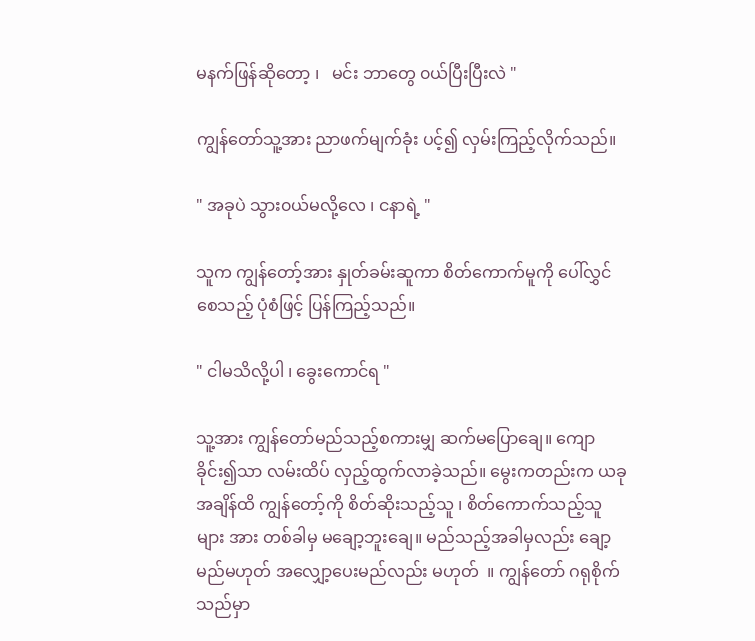မနက်ဖြန်ဆိုတော့ ၊   မင်း ဘာတွေ ၀ယ်ပြီးပြီးလဲ "

ကျွန်တော်သူ့အား ညာဖက်မျက်ခုံး ပင့်၍ လှမ်းကြည့်လိုက်သည်။

" အခုပဲ သွား၀ယ်မလို့လေ ၊ ငနာရဲ့ "

သူက ကျွန်တော့်အား နှုတ်ခမ်းဆူကာ စိတ်ကောက်မူကို ပေါ်လွှင်စေသည့် ပုံစံဖြင့် ပြန်ကြည့်သည်။

" ငါမသိလို့ပါ ၊ ခွေးကောင်ရ "

သူ့အား ကျွန်တော်မည်သည့်စကားမျှ ဆက်မပြောချေ။ ကျောခိုင်း၍သာ လမ်းထိပ် လှည့်ထွက်လာခဲ့သည်။ မွေးကတည်းက ယခုအချိန်ထိ ကျွန်တော့်ကို စိတ်ဆိုးသည့်သူ ၊ စိတ်ကောက်သည့်သူများ အား တစ်ခါမှ မချော့ဘူးချေ။ မည်သည့်အခါမှလည်း ချော့မည်မဟုတ် အလျှော့ပေးမည်လည်း မဟုတ်  ။ ကျွန်တော် ဂရုစိုက်သည်မှာ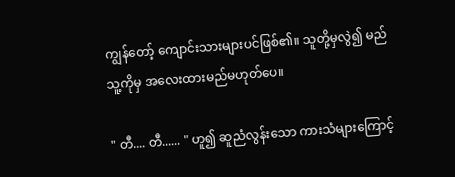ကျွန်တော့် ကျောင်းသားများပင်ဖြစ်၏။ သူတို့မှလွဲ၍ မည်သူ့ကိုမှ အလေးထားမည်မဟုတ်ပေ။

" တီ.... တီ...... " ဟူ၍ ဆူညံလွန်းသော ကားသံများကြောင့်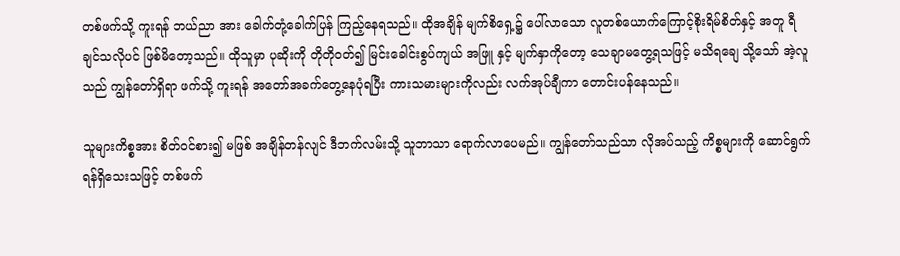တစ်ဖက်သို့ ကူးရန် ဘယ်ညာ အား ခေါက်တုံ့ခေါက်ပြန် ကြည့်နေရသည်။ ထိုအချိန် မျက်စိရှေ့၌ ပေါ်လာသော လူတစ်ယောက်ကြောင့်စိုးရိမ်စိတ်နှင့် အတူ ရီချင်သလိုပင် ဖြစ်မိတော့သည်။ ထိုသူမှာ ပုဆိုးကို တိုတို၀တ်၍ မြင်းခေါင်းစွပ်ကျယ် အဖြူ နှင့် မျက်နှာကိုတော့ သေချာမတွေ့ရသဖြင့် မသိရချေ သို့သော် အဲ့လူသည် ကျွန်တော်ရှိရာ ဖက်သို့ ကူးရန် အတော်အခက်တွေ့နေပုံရပြီး ကားသမားများကိုလည်း လက်အုပ်ချီကာ တောင်းပန်နေသည်။

သူများကိစ္စအား စိတ်ဝင်စား၍ မဖြစ် အချိန်တန်လျင် ဒီဘက်လမ်းသို့ သူဘာသာ ရောက်လာပေမည်။ ကျွန်တော်သည်သာ လိုအပ်သည့် ကိစ္စများကို ဆောင်ရွက်ရန်ရှိသေးသဖြင့် တစ်ဖက်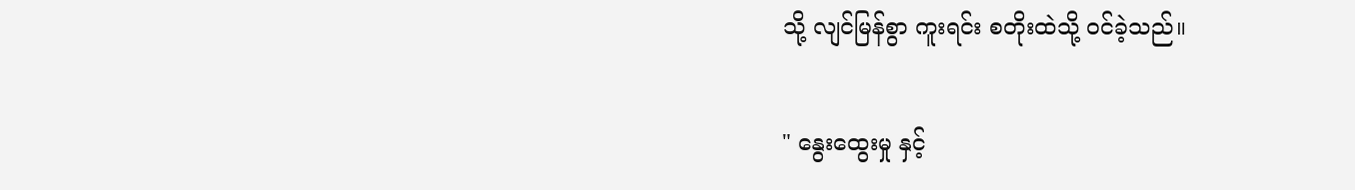သို့ လျင်မြန်စွာ ကူးရင်း စတိုးထဲသို့ ၀င်ခဲ့သည်။

" နွေးထွေးမှု နှင့်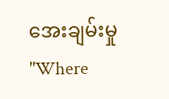အေးချမ်းမှု "Where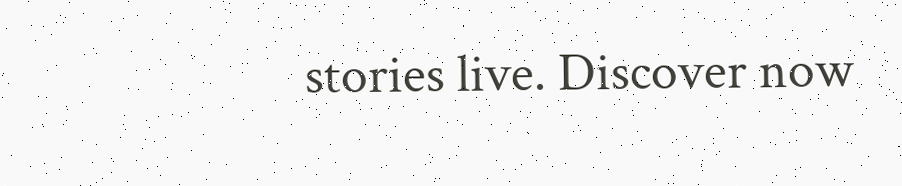stories live. Discover now